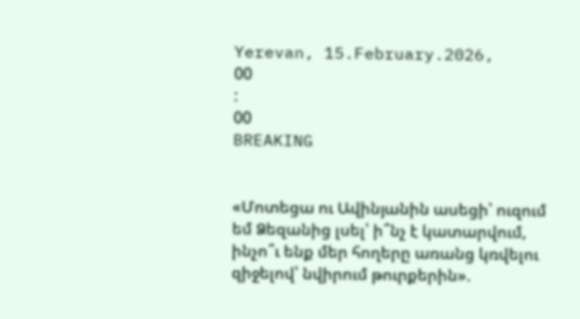Yerevan, 15.February.2026,
00
:
00
BREAKING


«Մոտեցա ու Ավինյանին ասեցի՝ ուզում եմ Ձեզանից լսել՝ ի՞նչ է կատարվում, ինչո՞ւ ենք մեր հողերը առանց կռվելու զիջելով՝ նվիրում թուրքերին».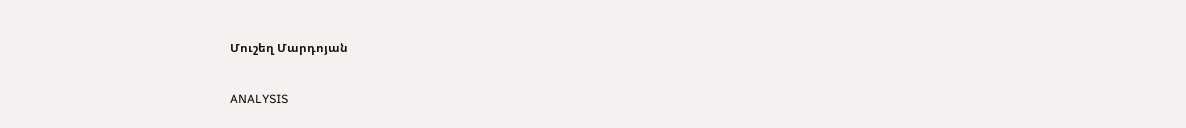Մուշեղ Մարդոյան

ANALYSIS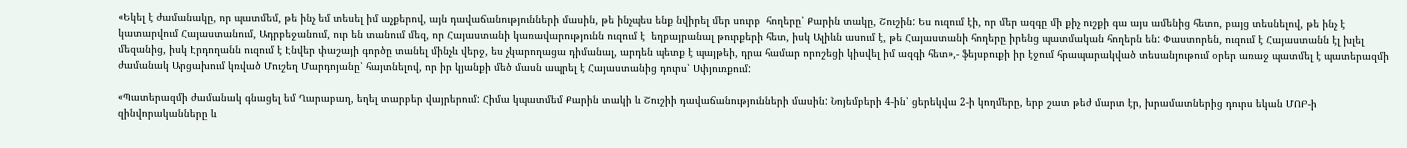«Եկել է ժամանակը, որ պատմեմ, թե ինչ եմ տեսել իմ աչքերով, այն դավաճանությունների մասին, թե ինչպես ենք նվիրել մեր սուրբ  հողերը՝ Քարին տակը, Շուշին: Ես ուզում էի, որ մեր ազգը մի քիչ ուշքի գա այս ամենից հետո, բայց տեսնելով, թե ինչ է կատարվում Հայաստանում, Ադրբեջանում, ուր են տանում մեզ, որ Հայաստանի կառավարությունն ուզում է  եղբայրանալ թուրքերի հետ, իսկ Ալիևն ասում է, թե Հայաստանի հողերը իրենց պատմական հողերն են: Փաստորեն, ուզում է Հայաստանն էլ խլել մեզանից, իսկ Էրդողանն ուզում է Էնվեր փաշայի գործը տանել մինչև վերջ, ես չկարողացա դիմանալ, արդեն պետք է պայթեի, դրա համար որոշեցի կիսվել իմ ազգի հետ»,- ֆեյսբուքի իր էջում հրապարակված տեսանյութում օրեր առաջ պատմել է պատերազմի ժամանակ Արցախում կռված Մուշեղ Մարդոյանը՝ հայտնելով, որ իր կյանքի մեծ մասն ապրել է Հայաստանից դուրս՝ Սփյուռքում:

«Պատերազմի ժամանակ գնացել եմ Ղարաբաղ, եղել տարբեր վայրերում: Հիմա կպատմեմ Քարին տակի և Շուշիի դավաճանությունների մասին: Նոյեմբերի 4-ին՝ ցերեկվա 2-ի կողմերը, երբ շատ թեժ մարտ էր, խրամատներից դուրս եկան ՄՈԲ-ի զինվորականները և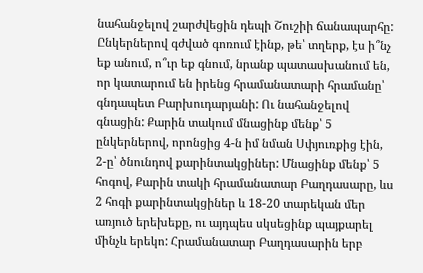նահանջելով շարժվեցին դեպի Շուշիի ճանապարհը:  Ընկերներով գժված գոռում էինք, թե՝ տղերք, էս ի՞նչ եք անում, ո՞ւր եք գնում, նրանք պատասխանում են, որ կատարում են իրենց հրամանատարի հրամանը՝ գնդապետ Բարխուդարյանի: Ու նահանջելով գնացին: Քարին տակում մնացինք մենք՝ 5 ընկերներով, որոնցից 4-ն իմ նման Սփյուռքից էին, 2-ը՝ ծնունդով քարինտակցիներ: Մնացինք մենք՝ 5 հոգով, Քարին տակի հրամանատար Բաղդասարը, ևս 2 հոգի քարինտակցիներ և 18-20 տարեկան մեր առյուծ երեխեքը, ու այդպես սկսեցինք պայքարել մինչև երեկո: Հրամանատար Բաղդասարին երբ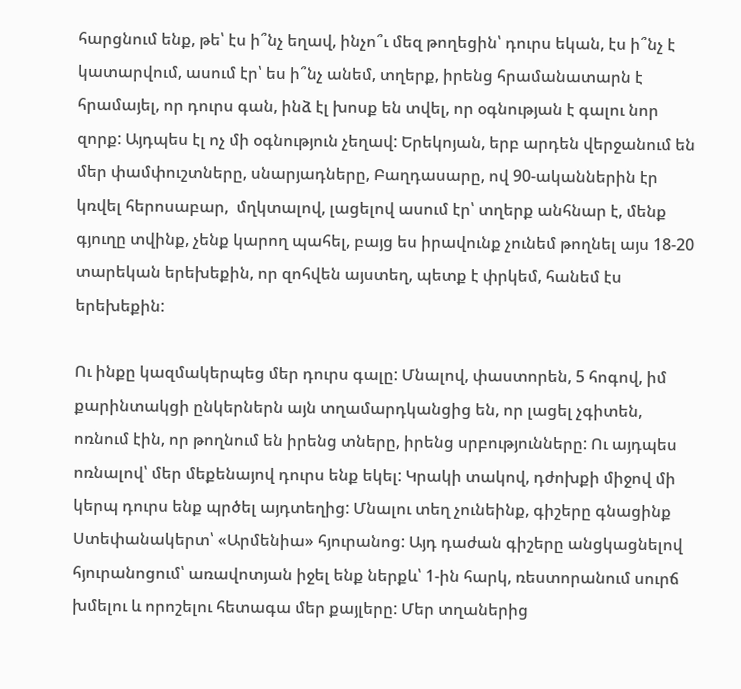հարցնում ենք, թե՝ էս ի՞նչ եղավ, ինչո՞ւ մեզ թողեցին՝ դուրս եկան, էս ի՞նչ է կատարվում, ասում էր՝ ես ի՞նչ անեմ, տղերք, իրենց հրամանատարն է հրամայել, որ դուրս գան, ինձ էլ խոսք են տվել, որ օգնության է գալու նոր զորք: Այդպես էլ ոչ մի օգնություն չեղավ: Երեկոյան, երբ արդեն վերջանում են մեր փամփուշտները, սնարյադները, Բաղդասարը, ով 90-ականներին էր կռվել հերոսաբար,  մղկտալով, լացելով ասում էր՝ տղերք անհնար է, մենք գյուղը տվինք, չենք կարող պահել, բայց ես իրավունք չունեմ թողնել այս 18-20 տարեկան երեխեքին, որ զոհվեն այստեղ, պետք է փրկեմ, հանեմ էս երեխեքին:

Ու ինքը կազմակերպեց մեր դուրս գալը: Մնալով, փաստորեն, 5 հոգով, իմ քարինտակցի ընկերներն այն տղամարդկանցից են, որ լացել չգիտեն, ոռնում էին, որ թողնում են իրենց տները, իրենց սրբությունները: Ու այդպես ոռնալով՝ մեր մեքենայով դուրս ենք եկել: Կրակի տակով, դժոխքի միջով մի կերպ դուրս ենք պրծել այդտեղից: Մնալու տեղ չունեինք, գիշերը գնացինք Ստեփանակերտ՝ «Արմենիա» հյուրանոց: Այդ դաժան գիշերը անցկացնելով հյուրանոցում՝ առավոտյան իջել ենք ներքև՝ 1-ին հարկ, ռեստորանում սուրճ խմելու և որոշելու հետագա մեր քայլերը: Մեր տղաներից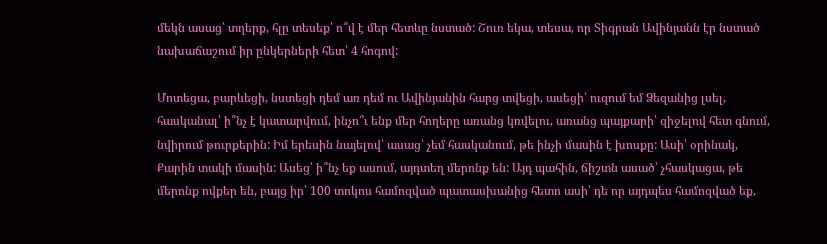մեկն ասաց՝ տղերք, հլը տեսեք՝ ո՞վ է մեր հետևը նստած: Շուռ եկա, տեսա, որ Տիգրան Ավինյանն էր նստած նախաճաշում իր ընկերների հետ՝ 4 հոգով:

Մոտեցա, բարևեցի, նստեցի դեմ առ դեմ ու Ավինյանին հարց տվեցի, ասեցի՝ ուզում եմ Ձեզանից լսել, հասկանալ՝ ի՞նչ է կատարվում, ինչո՞ւ ենք մեր հողերը առանց կռվելու, առանց պայքարի՝ զիջելով հետ գնում, նվիրում թուրքերին: Իմ երեսին նայելով՝ ասաց՝ չեմ հասկանում, թե ինչի մասին է խոսքը: Ասի՝ օրինակ, Քարին տակի մասին: Ասեց՝ ի՞նչ եք ասում, այդտեղ մերոնք են: Այդ պահին, ճիշտն ասած՝ չհասկացա, թե մերոնք ովքեր են, բայց իր՝ 100 տոկոս համոզված պատասխանից հետո ասի՝ դե որ այդպես համոզված եք,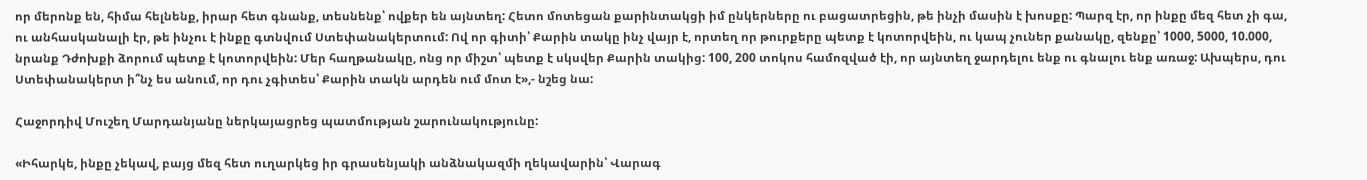որ մերոնք են, հիմա հելնենք, իրար հետ գնանք, տեսնենք՝ ովքեր են այնտեղ: Հետո մոտեցան քարինտակցի իմ ընկերները ու բացատրեցին, թե ինչի մասին է խոսքը: Պարզ էր, որ ինքը մեզ հետ չի գա, ու անհասկանալի էր, թե ինչու է ինքը գտնվում Ստեփանակերտում: Ով որ գիտի՝ Քարին տակը ինչ վայր է, որտեղ որ թուրքերը պետք է կոտորվեին, ու կապ չուներ քանակը, զենքը՝ 1000, 5000, 10.000, նրանք Դժոխքի ձորում պետք է կոտորվեին: Մեր հաղթանակը, ոնց որ միշտ՝ պետք է սկսվեր Քարին տակից: 100, 200 տոկոս համոզված էի, որ այնտեղ ջարդելու ենք ու գնալու ենք առաջ: Ախպերս, դու Ստեփանակերտ ի՞նչ ես անում, որ դու չգիտես՝ Քարին տակն արդեն ում մոտ է»,- նշեց նա:

Հաջորդիվ Մուշեղ Մարդանյանը ներկայացրեց պատմության շարունակությունը:

«Իհարկե, ինքը չեկավ, բայց մեզ հետ ուղարկեց իր գրասենյակի անձնակազմի ղեկավարին՝ Վարագ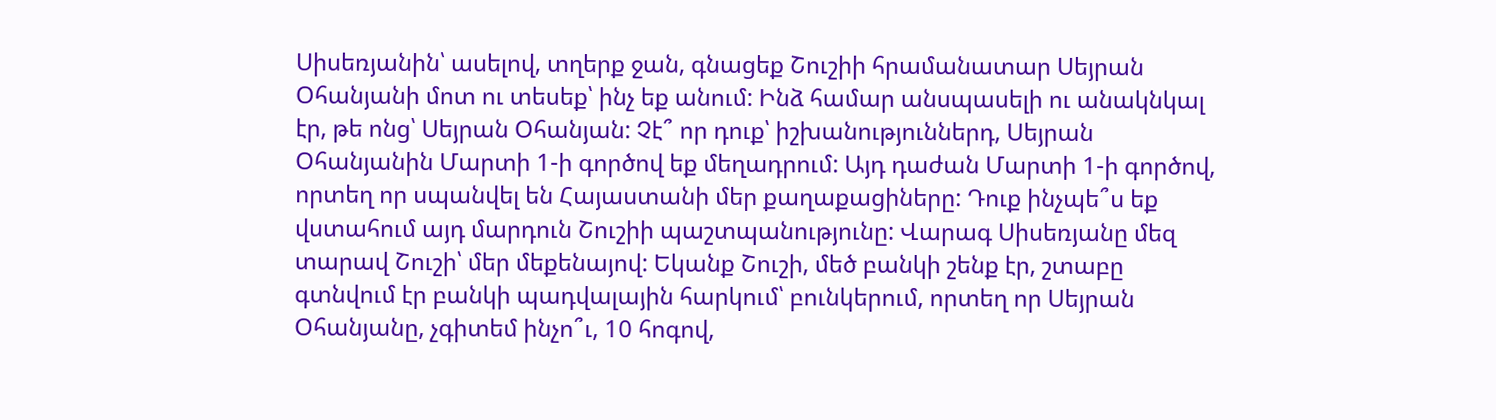Սիսեռյանին՝ ասելով, տղերք ջան, գնացեք Շուշիի հրամանատար Սեյրան Օհանյանի մոտ ու տեսեք՝ ինչ եք անում: Ինձ համար անսպասելի ու անակնկալ էր, թե ոնց՝ Սեյրան Օհանյան: Չէ՞ որ դուք՝ իշխանություններդ, Սեյրան Օհանյանին Մարտի 1-ի գործով եք մեղադրում: Այդ դաժան Մարտի 1-ի գործով, որտեղ որ սպանվել են Հայաստանի մեր քաղաքացիները: Դուք ինչպե՞ս եք վստահում այդ մարդուն Շուշիի պաշտպանությունը: Վարագ Սիսեռյանը մեզ տարավ Շուշի՝ մեր մեքենայով: Եկանք Շուշի, մեծ բանկի շենք էր, շտաբը գտնվում էր բանկի պադվալային հարկում՝ բունկերում, որտեղ որ Սեյրան Օհանյանը, չգիտեմ ինչո՞ւ, 10 հոգով,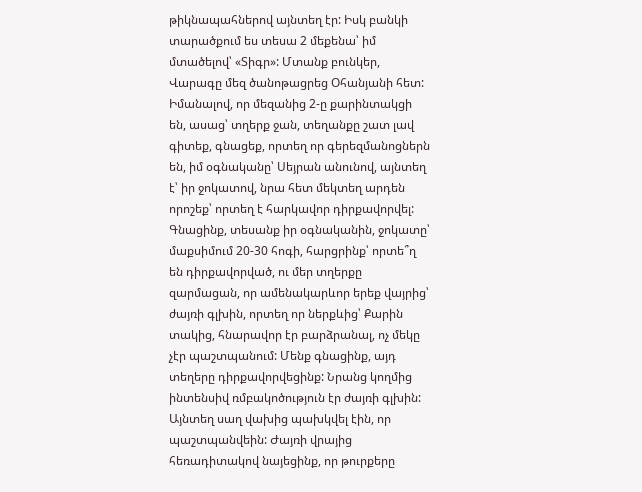թիկնապահներով այնտեղ էր: Իսկ բանկի տարածքում ես տեսա 2 մեքենա՝ իմ մտածելով՝ «Տիգր»: Մտանք բունկեր, Վարագը մեզ ծանոթացրեց Օհանյանի հետ: Իմանալով, որ մեզանից 2-ը քարինտակցի են, ասաց՝ տղերք ջան, տեղանքը շատ լավ գիտեք, գնացեք, որտեղ որ գերեզմանոցներն են, իմ օգնականը՝ Սեյրան անունով, այնտեղ է՝ իր ջոկատով, նրա հետ մեկտեղ արդեն որոշեք՝ որտեղ է հարկավոր դիրքավորվել: Գնացինք, տեսանք իր օգնականին, ջոկատը՝ մաքսիմում 20-30 հոգի, հարցրինք՝ որտե՞ղ են դիրքավորված, ու մեր տղերքը զարմացան, որ ամենակարևոր երեք վայրից՝ ժայռի գլխին, որտեղ որ ներքևից՝ Քարին տակից, հնարավոր էր բարձրանալ, ոչ մեկը չէր պաշտպանում: Մենք գնացինք, այդ տեղերը դիրքավորվեցինք: Նրանց կողմից ինտենսիվ ռմբակոծություն էր ժայռի գլխին: Այնտեղ սաղ վախից պախկվել էին, որ պաշտպանվեին: Ժայռի վրայից հեռադիտակով նայեցինք, որ թուրքերը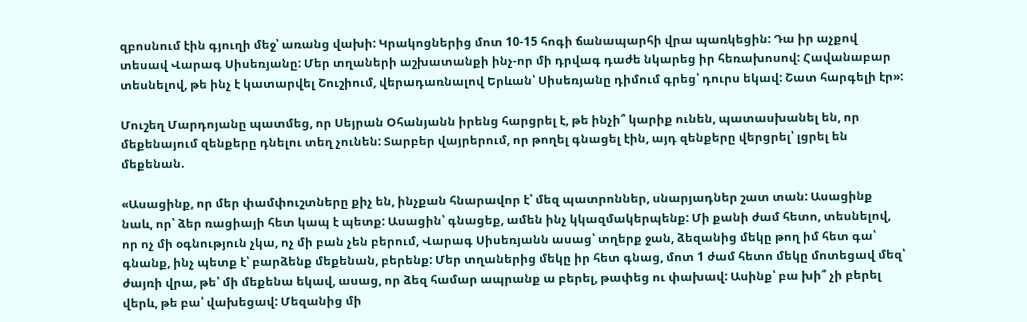զբոսնում էին գյուղի մեջ՝ առանց վախի: Կրակոցներից մոտ 10-15 հոգի ճանապարհի վրա պառկեցին: Դա իր աչքով տեսավ Վարագ Սիսեռյանը: Մեր տղաների աշխատանքի ինչ-որ մի դրվագ դաժե նկարեց իր հեռախոսով: Հավանաբար տեսնելով, թե ինչ է կատարվել Շուշիում, վերադառնալով Երևան՝ Սիսեռյանը դիմում գրեց՝ դուրս եկավ: Շատ հարգելի էր»:

Մուշեղ Մարդոյանը պատմեց, որ Սեյրան Օհանյանն իրենց հարցրել է, թե ինչի՞ կարիք ունեն, պատասխանել են, որ մեքենայում զենքերը դնելու տեղ չունեն: Տարբեր վայրերում, որ թողել գնացել էին, այդ զենքերը վերցրել՝ լցրել են մեքենան.

«Ասացինք, որ մեր փամփուշտները քիչ են, ինչքան հնարավոր է՝ մեզ պատրոններ, սնարյադներ շատ տան: Ասացինք նաև, որ՝ ձեր ռացիայի հետ կապ է պետք: Ասացին՝ գնացեք, ամեն ինչ կկազմակերպենք: Մի քանի ժամ հետո, տեսնելով, որ ոչ մի օգնություն չկա, ոչ մի բան չեն բերում, Վարագ Սիսեռյանն ասաց՝ տղերք ջան, ձեզանից մեկը թող իմ հետ գա՝ գնանք, ինչ պետք է՝ բարձենք մեքենան, բերենք: Մեր տղաներից մեկը իր հետ գնաց, մոտ 1 ժամ հետո մեկը մոտեցավ մեզ՝ ժայռի վրա, թե՝ մի մեքենա եկավ, ասաց, որ ձեզ համար ապրանք ա բերել, թափեց ու փախավ: Ասինք՝ բա խի՞ չի բերել վերև, թե բա՝ վախեցավ: Մեզանից մի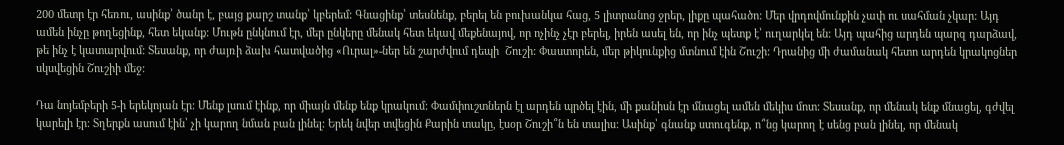200 մետր էր հեռու, ասինք՝ ծանր է, բայց քարշ տանք՝ կբերեմ: Գնացինք՝ տեսնենք, բերել են բուխանկա հաց, 5 լիտրանոց ջրեր, լիքը պահածո: Մեր վրդովմունքին չափ ու սահման չկար: Այդ ամեն ինչը թողեցինք, հետ եկանք: Մութն ընկնում էր, մեր ընկերը մենակ հետ եկավ մեքենայով, որ ոչինչ չէր բերել, իրեն ասել են, որ ինչ պետք է՝ ուղարկել են: Այդ պահից արդեն պարզ դարձավ, թե ինչ է կատարվում: Տեսանք, որ ժայռի ձախ հատվածից «Ուրալ»-ներ են շարժվում դեպի  Շուշի: Փաստորեն, մեր թիկունքից մտնում էին Շուշի: Դրանից մի ժամանակ հետո արդեն կրակոցներ սկսվեցին Շուշիի մեջ:

Դա նոյեմբերի 5-ի երեկոյան էր: Մենք լսում էինք, որ միայն մենք ենք կրակում: Փամփուշտներն էլ արդեն պրծել էին, մի քանիսն էր մնացել ամեն մեկիս մոտ: Տեսանք, որ մենակ ենք մնացել, գժվել կարելի էր: Տղերքն ասում էին՝ չի կարող նման բան լինել: Երեկ նվեր տվեցին Քարին տակը, էսօր Շուշի՞ն են տալիս: Ասինք՝ գնանք ստուգենք, ո՞նց կարող է սենց բան լինել, որ մենակ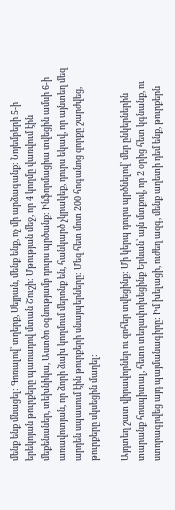մենք ենք մնացել: Գոռալով՝ տղերք, Սեյրան, մենք ենք, ոչ մի արձագանք: Նոյեմբերի 5-ի երեկոյան թուրքերը պառադով մտան Շուշի: Մթության մեջ, որ 4 կողմը վառվում էին մեքենաներ, տեխնիկա, Աստծո օգնությամբ դուրս պրծանք: Ինֆորմացիա տվեցին ամսի 6-ի առավոտյան, որ ձորի ձախ կողմում մերոնք են, հանկարծ չկրակեք, դուրս եկավ, որ այնտեղ մեզ արդեն սպասում էին թուրքերի սնայպերները: Մեզ հետ մոտ 200 հոգանոց զորքը շարժվեց, թուրքերը սկսեցին մաղել:

Այդտեղ շատ վիրավորներ ու զոհեր տվեցինք: Մի կերպ դուրս պրծնելով՝ մեր ընկերներին տարանք հոսպիտալ, հետո տեղափոխեցինք Երևան՝ այն մտքով, որ 2 օրից հետ կգնանք, ու ստորագրվեց այդ պայմանագիրը: Իմ խելացի, ուժեղ ազգ, մենք աղետի դեմ ենք, թուրքերն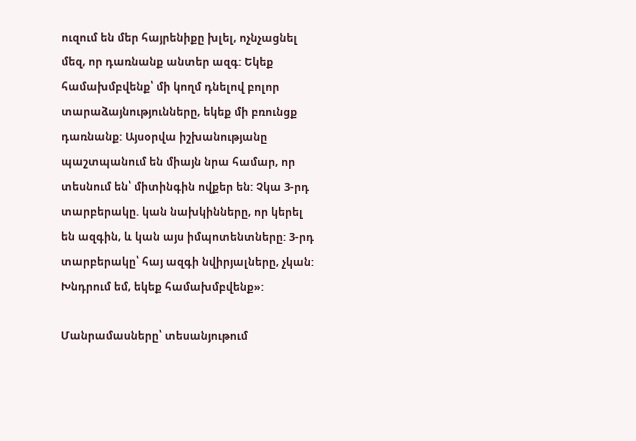ուզում են մեր հայրենիքը խլել, ոչնչացնել մեզ, որ դառնանք անտեր ազգ: Եկեք համախմբվենք՝ մի կողմ դնելով բոլոր տարաձայնությունները, եկեք մի բռունցք դառնանք: Այսօրվա իշխանությանը պաշտպանում են միայն նրա համար, որ տեսնում են՝ միտինգին ովքեր են: Չկա 3-րդ տարբերակը. կան նախկինները, որ կերել են ազգին, և կան այս իմպոտենտները: 3-րդ տարբերակը՝ հայ ազգի նվիրյալները, չկան: Խնդրում եմ, եկեք համախմբվենք»:

Մանրամասները՝ տեսանյութում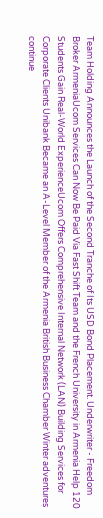Team Holding Announces the Launch of the Second Tranche of Its USD Bond Placement. Underwriter - Freedom Broker ArmeniaUcom Services Can Now Be Paid Via Fast Shift Team and the French University in Armenia Help 120 Students Gain Real-World ExperienceUcom Offers Comprehensive Internal Network (LAN) Building Services for Corporate Clients Unibank Became an A-Level Member of the Armenia British Business Chamber Winter adventures continue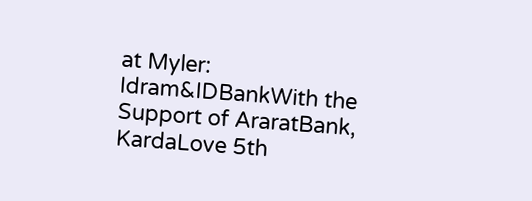at Myler: Idram&IDBankWith the Support of AraratBank, KardaLove 5th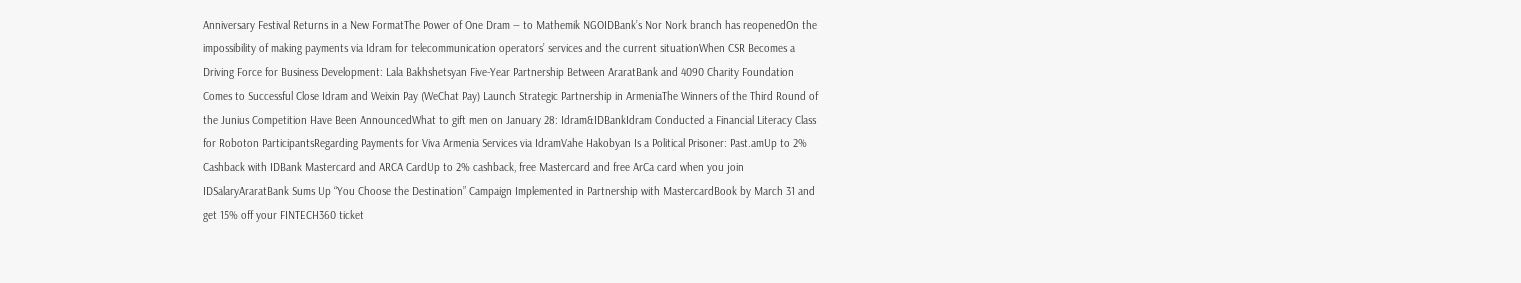Anniversary Festival Returns in a New FormatThe Power of One Dram — to Mathemik NGOIDBank’s Nor Nork branch has reopenedOn the impossibility of making payments via Idram for telecommunication operators’ services and the current situationWhen CSR Becomes a Driving Force for Business Development: Lala Bakhshetsyan Five-Year Partnership Between AraratBank and 4090 Charity Foundation Comes to Successful Close Idram and Weixin Pay (WeChat Pay) Launch Strategic Partnership in ArmeniaThe Winners of the Third Round of the Junius Competition Have Been AnnouncedWhat to gift men on January 28: Idram&IDBankIdram Conducted a Financial Literacy Class for Roboton ParticipantsRegarding Payments for Viva Armenia Services via IdramVahe Hakobyan Is a Political Prisoner: Past.amUp to 2% Cashback with IDBank Mastercard and ARCA CardUp to 2% cashback, free Mastercard and free ArCa card when you join IDSalaryAraratBank Sums Up “You Choose the Destination” Campaign Implemented in Partnership with MastercardBook by March 31 and get 15% off your FINTECH360 ticket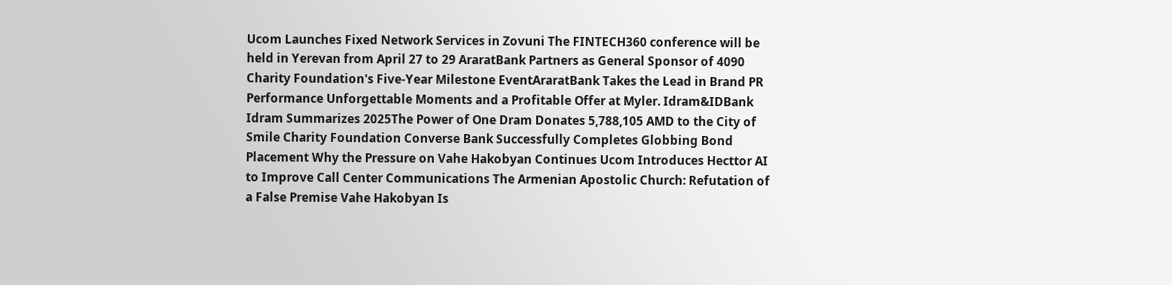Ucom Launches Fixed Network Services in Zovuni The FINTECH360 conference will be held in Yerevan from April 27 to 29 AraratBank Partners as General Sponsor of 4090 Charity Foundation's Five-Year Milestone EventAraratBank Takes the Lead in Brand PR Performance Unforgettable Moments and a Profitable Offer at Myler. Idram&IDBank Idram Summarizes 2025The Power of One Dram Donates 5,788,105 AMD to the City of Smile Charity Foundation Converse Bank Successfully Completes Globbing Bond Placement Why the Pressure on Vahe Hakobyan Continues Ucom Introduces Hecttor AI to Improve Call Center Communications The Armenian Apostolic Church: Refutation of a False Premise Vahe Hakobyan Is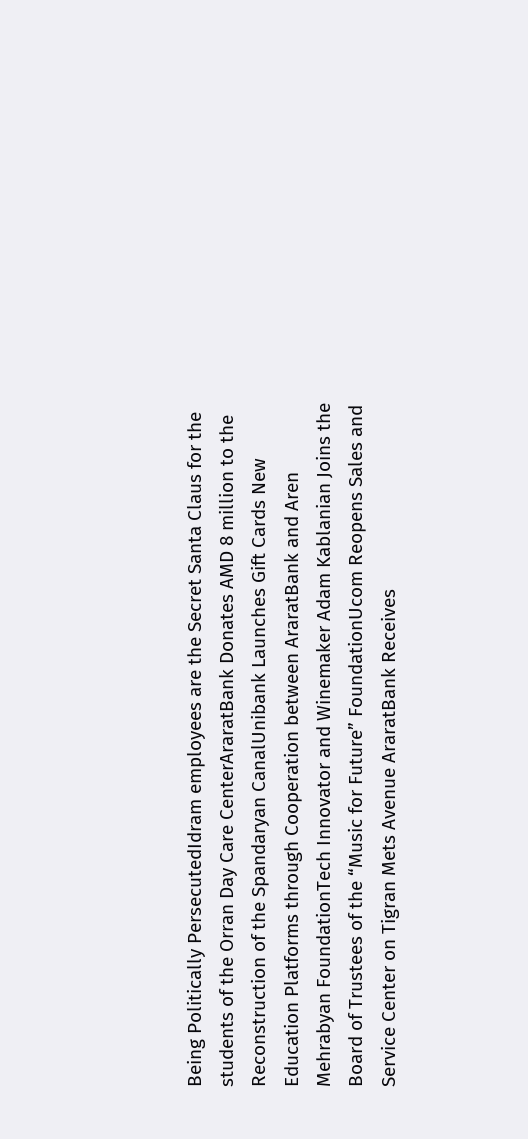Being Politically PersecutedIdram employees are the Secret Santa Claus for the students of the Orran Day Care CenterAraratBank Donates AMD 8 million to the Reconstruction of the Spandaryan CanalUnibank Launches Gift Cards New Education Platforms through Cooperation between AraratBank and Aren Mehrabyan FoundationTech Innovator and Winemaker Adam Kablanian Joins the Board of Trustees of the “Music for Future” FoundationUcom Reopens Sales and Service Center on Tigran Mets Avenue AraratBank Receives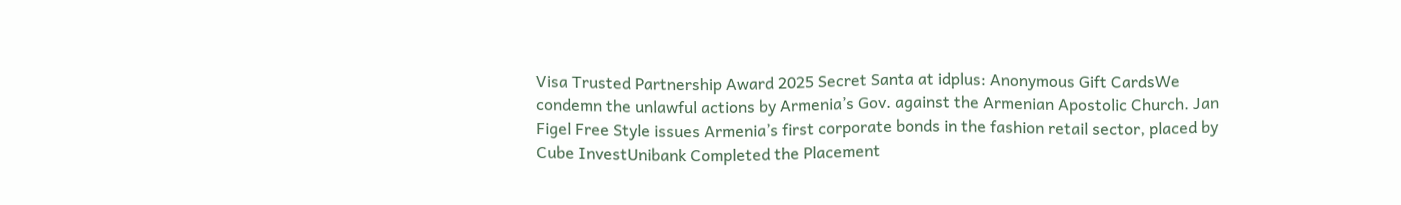Visa Trusted Partnership Award 2025 Secret Santa at idplus: Anonymous Gift CardsWe condemn the unlawful actions by Armenia’s Gov. against the Armenian Apostolic Church. Jan Figel Free Style issues Armenia’s first corporate bonds in the fashion retail sector, placed by Cube InvestUnibank Completed the Placement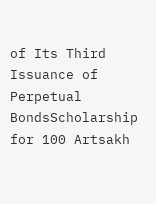of Its Third Issuance of Perpetual BondsScholarship for 100 Artsakh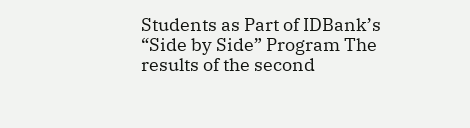Students as Part of IDBank’s “Side by Side” Program The results of the second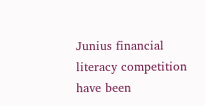Junius financial literacy competition have been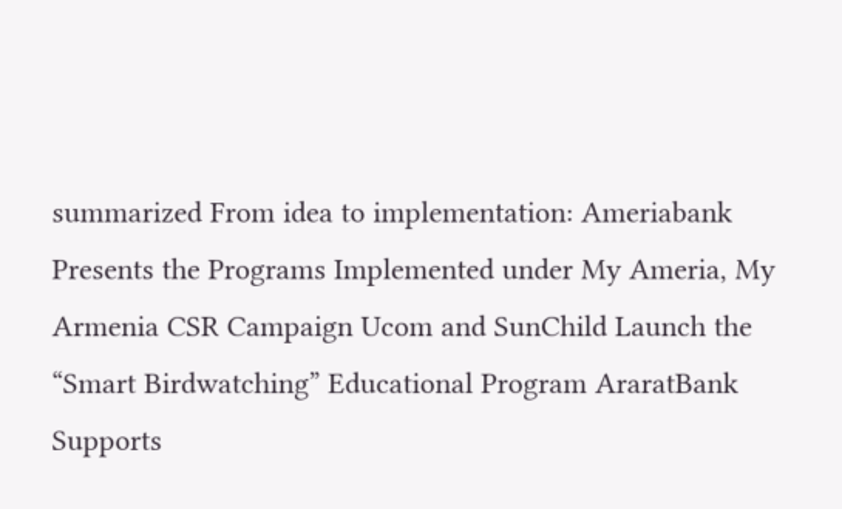summarized From idea to implementation: Ameriabank Presents the Programs Implemented under My Ameria, My Armenia CSR Campaign Ucom and SunChild Launch the “Smart Birdwatching” Educational Program AraratBank Supports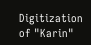Digitization of "Karin"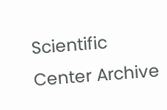Scientific Center Archive